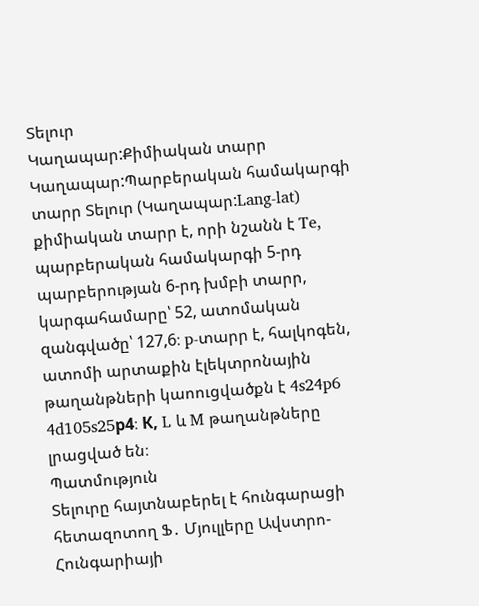Տելուր
Կաղապար:Քիմիական տարր Կաղապար:Պարբերական համակարգի տարր Տելուր (Կաղապար:Lang-lat) քիմիական տարր է, որի նշանն է Te, պարբերական համակարգի 5-րդ պարբերության 6-րդ խմբի տարր, կարգահամարը՝ 52, ատոմական զանգվածը՝ 127,6։ p-տարր է, հալկոգեն, ատոմի արտաքին էլեկտրոնային թաղանթների կաոուցվածքն է 4s24p6 4d105s25р4։ К, L և M թաղանթները լրացված են։
Պատմություն
Տելուրը հայտնաբերել է հունգարացի հետազոտող Ֆ․ Մյուլլերը Ավստրո-Հունգարիայի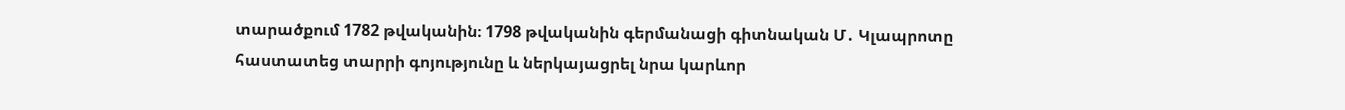տարածքում 1782 թվականին։ 1798 թվականին գերմանացի գիտնական Մ․ Կլապրոտը հաստատեց տարրի գոյությունը և ներկայացրել նրա կարևոր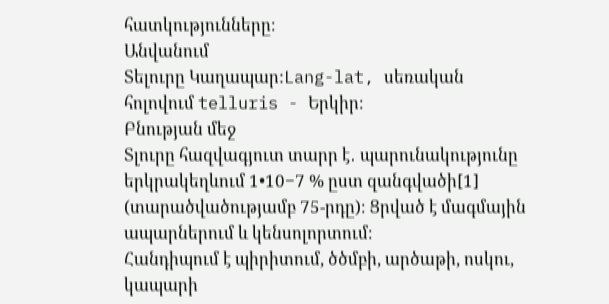հատկությունները։
Անվանում
Տելուրը Կաղապար:Lang-lat, սեռական հոլովում telluris - Երկիր։
Բնության մեջ
Տլուրը հազվագյուտ տարր է․ պարունակությունը երկրակեղևում 1•10−7 % ըստ զանգվածի[1] (տարածվածությամբ 75-րդը)։ Ցրված է մագմային ապարներում և կենսոլորտում։
Հանդիպում է պիրիտում, ծծմբի, արծաթի, ոսկու, կապարի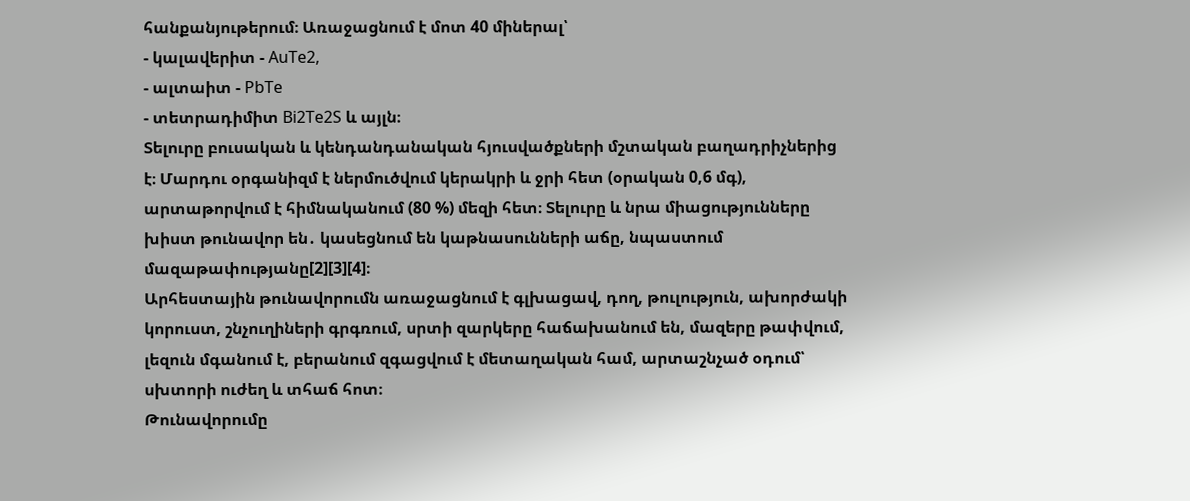հանքանյութերում։ Առաջացնում է մոտ 40 միներալ՝
- կալավերիտ - AuTe2,
- ալտաիտ - PbTe
- տետրադիմիտ Bi2Te2S և այլն։
Տելուրը բուսական և կենդանդանական հյուսվածքների մշտական բաղադրիչներից է։ Մարդու օրգանիզմ է ներմուծվում կերակրի և ջրի հետ (օրական 0,6 մգ), արտաթորվում է հիմնականում (80 %) մեզի հետ։ Տելուրը և նրա միացությունները խիստ թունավոր են․ կասեցնում են կաթնասունների աճը, նպաստում մազաթափությանը[2][3][4]։
Արհեստային թունավորումն առաջացնում է գլխացավ, դող, թուլություն, ախորժակի կորուստ, շնչուղիների գրգռում, սրտի զարկերը հաճախանում են, մազերը թափվում, լեզուն մգանում է, բերանում զգացվում է մետաղական համ, արտաշնչած օդում՝ սխտորի ուժեղ և տհաճ հոտ։
Թունավորումը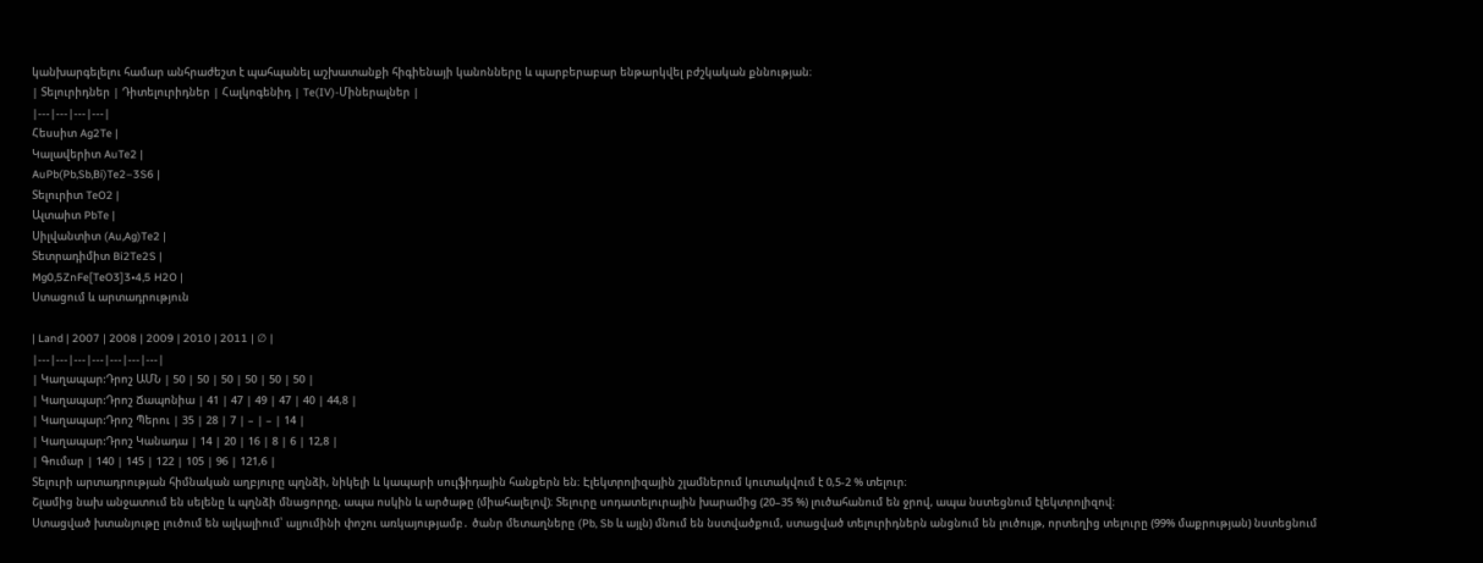կանխարգելելու համար անհրաժեշտ է պահպանել աշխատանքի հիգիենայի կանոնները և պարբերաբար ենթարկվել բժշկական քննության։
| Տելուրիդներ | Դիտելուրիդներ | Հալկոգենիդ | Te(IV)-Միներալներ |
|---|---|---|---|
Հեսսիտ Ag2Te |
Կալավերիտ AuTe2 |
AuPb(Pb,Sb,Bi)Te2–3S6 |
Տելուրիտ TeO2 |
Ալտաիտ PbTe |
Սիլվանտիտ (Au,Ag)Te2 |
Տետրադիմիտ Bi2Te2S |
Mg0,5ZnFe[TeO3]3•4,5 H2O |
Ստացում և արտադրություն

| Land | 2007 | 2008 | 2009 | 2010 | 2011 | ∅ |
|---|---|---|---|---|---|---|
| Կաղապար:Դրոշ ԱՄՆ | 50 | 50 | 50 | 50 | 50 | 50 |
| Կաղապար:Դրոշ Ճապոնիա | 41 | 47 | 49 | 47 | 40 | 44,8 |
| Կաղապար:Դրոշ Պերու | 35 | 28 | 7 | – | – | 14 |
| Կաղապար:Դրոշ Կանադա | 14 | 20 | 16 | 8 | 6 | 12,8 |
| Գումար | 140 | 145 | 122 | 105 | 96 | 121,6 |
Տելուրի արտադրության հիմնական աղբյուրը պղնձի, նիկելի և կապարի սուլֆիդային հանքերն են։ Էլեկտրոլիզային շլամներում կուտակվում է 0,5-2 % տելուր։
Շլամից նախ անջատում են սելենը և պղնձի մնացորդը, ապա ոսկին և արծաթը (միահալելով)։ Տելուրը սոդատելուրային խարամից (20–35 %) լուծահանում են ջրով, ապա նստեցնում էլեկտրոլիզով։
Ստացված խտանյութը լուծում են ալկալիում՝ ալյումինի փոշու առկայությամբ․ ծանր մետաղները (Pb, Sb և այլն) մնում են նստվածքում, ստացված տելուրիդներն անցնում են լուծույթ, որտեղից տելուրը (99% մաքրության) նստեցնում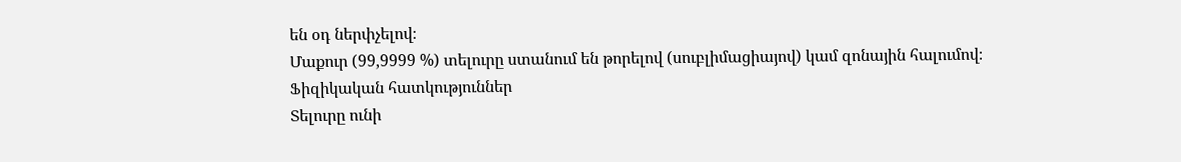են օդ ներփչելով։
Մաքուր (99,9999 %) տելուրը ստանում են թորելով (սուբլիմացիայով) կամ զոնային հալումով։
Ֆիզիկական հատկություններ
Տելուրը ունի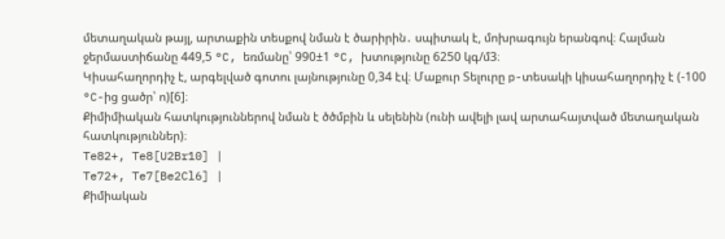մետաղական թայլ, արտաքին տեսքով նման է ծարիրին․ սպիտակ է, մոխրագույն երանգով։ Հալման ջերմաստիճանը 449,5 °C, եռմանը՝ 990±1 °C, խտությունը 6250 կգ/մ3։
Կիսահաղորդիչ է, արգելված գոտու լայնությունը 0,34 էվ։ Մաքուր Տելուրը p-տեսակի կիսահաղորդիչ է (-100 °C-ից ցածր՝ ո)[6]։
Քիմիմիական հատկություններով նման է ծծմբին և սելենին (ունի ավելի լավ արտահայտված մետաղական հատկություններ)։
Te82+, Te8[U2Br10] |
Te72+, Te7[Be2Cl6] |
Քիմիական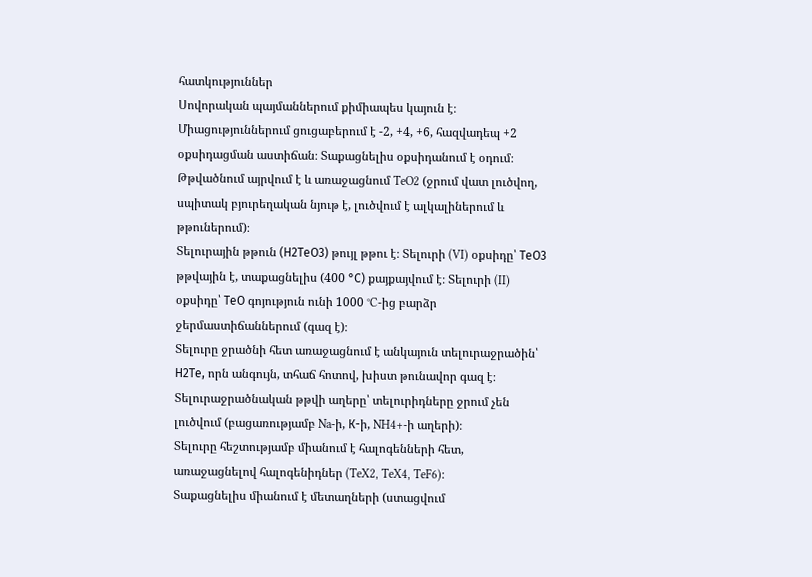հատկություններ
Սովորական պայմաններում քիմիապես կայուն է։ Միացություններում ցուցաբերում է -2, +4, +6, հազվադեպ +2 օքսիդացման աստիճան։ Տաքացնելիս օքսիդանում է օդում։
Թթվածնում այրվում է և առաջացնում TeO2 (ջրում վատ լուծվող, սպիտակ բյուրեղական նյութ է, լուծվում է ալկալիներում և թթուներում)։
Տելուրային թթուն (Н2ТеO3) թույլ թթու է։ Տելուրի (VI) օքսիդը՝ ТеО3 թթվային է, տաքացնելիս (400 °С) քայքայվում է։ Տելուրի (II) օքսիդը՝ ТеО գոյություն ունի 1000 °C-ից բարձր ջերմաստիճաններում (գազ է)։
Տելուրը ջրածնի հետ առաջացնում է անկայուն տելուրաջրածին՝ Н2Те, որն անգույն, տհաճ հոտով, խիստ թունավոր գազ է։ Տելուրաջրածնական թթվի աղերը՝ տելուրիդները ջրում չեն լուծվում (բացառությամբ Na-ի, К-ի, NH4+-ի աղերի)։
Տելուրը հեշտությամբ միանում է հալոգենների հետ, առաջացնելով հալոգենիդներ (TeX2, TeX4, TeF6)։
Տաքացնելիս միանում է մետաղների (ստացվում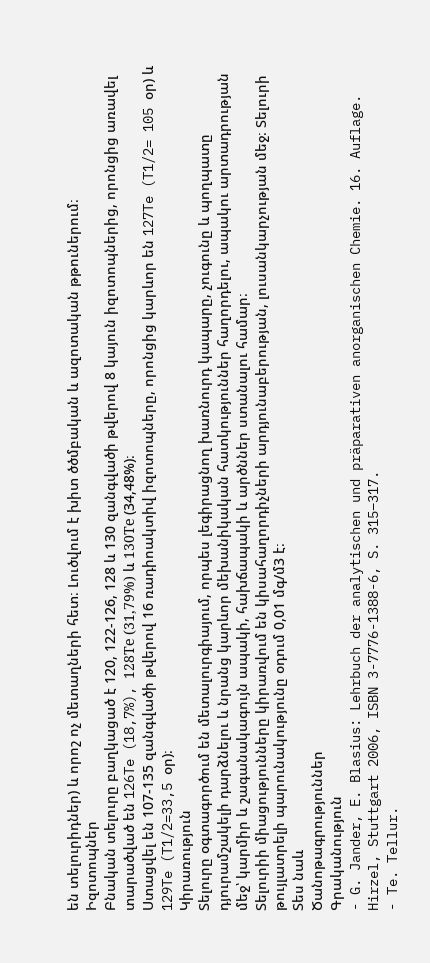են տելուրիդներ) և որոշ ոչ մետաղների հետ։ Լուծվում է խիտ ծծմբական և ազոտական թթուներում։
Իզոտոպներ
Բնական տելուրը բաղկացած է 120, 122-126, 128 և 130 զանգվածի թվերով 8 կայուն իզոտոպներից, որոնցից առավել տարածված են 126Te (18,7%), 128Те (31,79%) և 130Те (34,48%)։
Ստացվել են 107-135 զանգվածի թվերով 16 ռադիոակտիվ իզոտոպները, որոնցից կարևոր են 127Te (T1/2= 105 օր) և 129Te (T1/2=33,5 օր)։
Կիրառություն
Տելուրը օգտագործում են մետալուրգիայում, որպես լեգիրացնող խառնուրդ կապարը, չուգունը և պողպատը դյուրամշակելի դարձնելու և նրանց կարևոր մեխանիկական հատկություններ հաղորդելու, ապակու արտադրության մեջ՝ կարմիր և շագանակագույն ապակի, հախճապակի և արծններ ստանալու համար։
Տելուրիի միացությունները կիրառվում են կիսահաղորդիչների արդյունաբերության, լուսանկարչության մեջ։ Տելուրի թույլատրելի պարունակությունը օդում 0,01 մգ/մ3 է։
Տես նաև
Ծանոթագրություններ
Գրականություն
- G. Jander, E. Blasius: Lehrbuch der analytischen und präparativen anorganischen Chemie. 16. Auflage. Hirzel, Stuttgart 2006, ISBN 3-7776-1388-6, S. 315–317.
- Te. Tellur.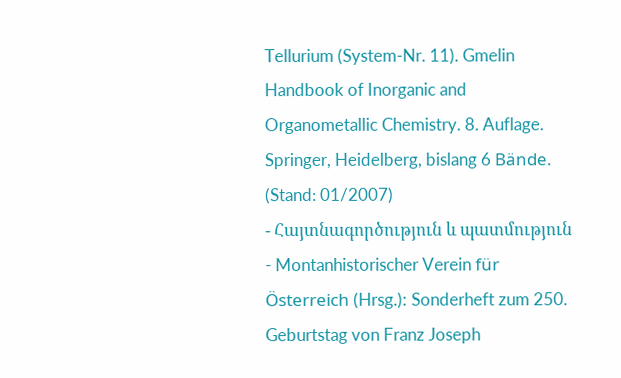Tellurium (System-Nr. 11). Gmelin Handbook of Inorganic and Organometallic Chemistry. 8. Auflage. Springer, Heidelberg, bislang 6 Bände. (Stand: 01/2007)
- Հայտնագործություն և պատմություն
- Montanhistorischer Verein für Österreich (Hrsg.)։ Sonderheft zum 250. Geburtstag von Franz Joseph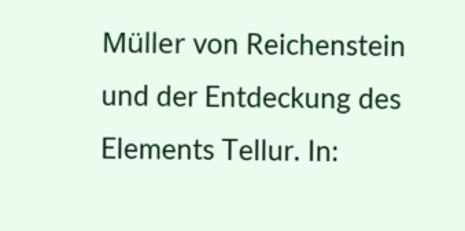Müller von Reichenstein und der Entdeckung des Elements Tellur. In: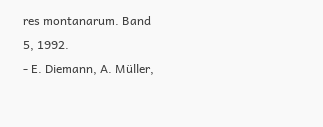res montanarum. Band 5, 1992.
- E. Diemann, A. Müller,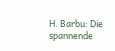H. Barbu: Die spannende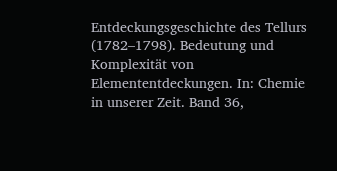Entdeckungsgeschichte des Tellurs (1782–1798). Bedeutung und Komplexität von Elemententdeckungen. In: Chemie in unserer Zeit. Band 36,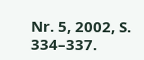Nr. 5, 2002, S. 334–337.